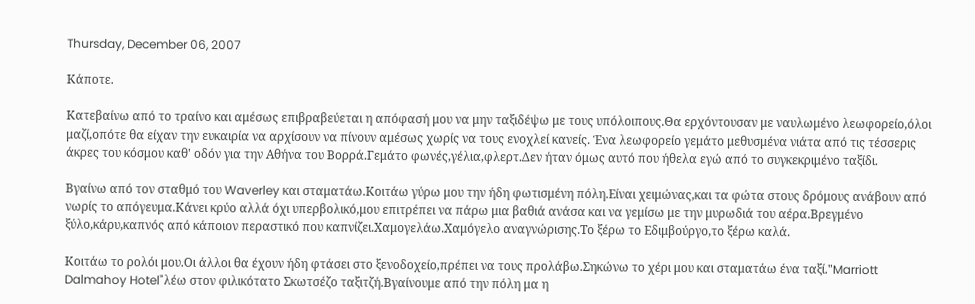Thursday, December 06, 2007

Κάποτε.

Κατεβαίνω από το τραίνο και αμέσως επιβραβεύεται η απόφασή μου να μην ταξιδέψω με τους υπόλοιπους.Θα ερχόντουσαν με ναυλωμένο λεωφορείο,όλοι μαζί,οπότε θα είχαν την ευκαιρία να αρχίσουν να πίνουν αμέσως χωρίς να τους ενοχλεί κανείς. Ένα λεωφορείο γεμάτο μεθυσμένα νιάτα από τις τέσσερις άκρες του κόσμου καθ' οδόν για την Αθήνα του Βορρά.Γεμάτο φωνές,γέλια,φλερτ.Δεν ήταν όμως αυτό που ήθελα εγώ από το συγκεκριμένο ταξίδι.

Βγαίνω από τον σταθμό του Waverley και σταματάω.Κοιτάω γύρω μου την ήδη φωτισμένη πόλη.Είναι χειμώνας,και τα φώτα στους δρόμους ανάβουν από νωρίς το απόγευμα.Κάνει κρύο αλλά όχι υπερβολικό,μου επιτρέπει να πάρω μια βαθιά ανάσα και να γεμίσω με την μυρωδιά του αέρα.Βρεγμένο ξύλο,κάρυ,καπνός από κάποιον περαστικό που καπνίζει.Χαμογελάω.Χαμόγελο αναγνώρισης.Το ξέρω το Εδιμβούργο,το ξέρω καλά.

Κοιτάω το ρολόι μου.Οι άλλοι θα έχουν ήδη φτάσει στο ξενοδοχείο,πρέπει να τους προλάβω.Σηκώνω το χέρι μου και σταματάω ένα ταξί."Marriott Dalmahoy Hotel"λέω στον φιλικότατο Σκωτσέζο ταξιτζή.Βγαίνουμε από την πόλη μα η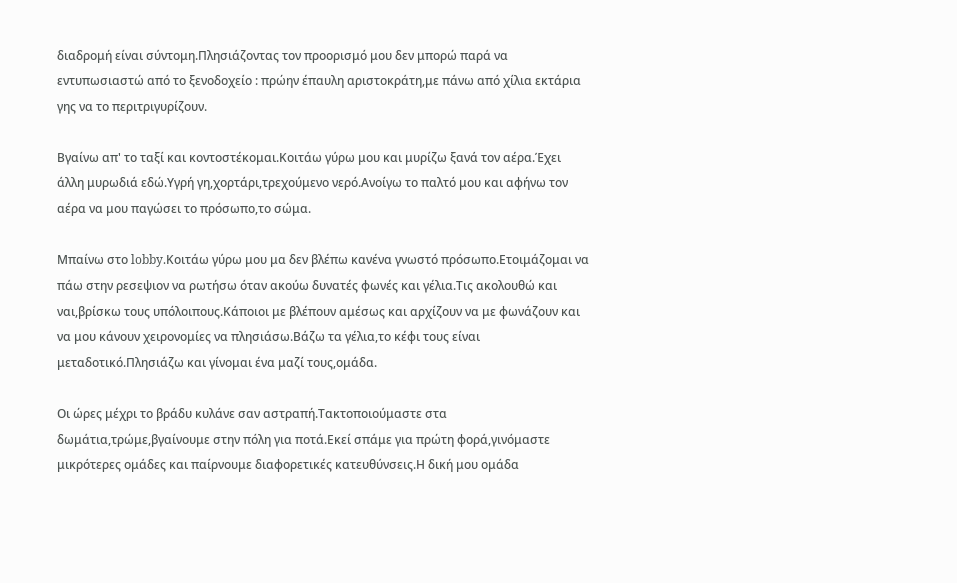διαδρομή είναι σύντομη.Πλησιάζοντας τον προορισμό μου δεν μπορώ παρά να εντυπωσιαστώ από το ξενοδοχείο : πρώην έπαυλη αριστοκράτη,με πάνω από χίλια εκτάρια γης να το περιτριγυρίζουν.

Βγαίνω απ' το ταξί και κοντοστέκομαι.Κοιτάω γύρω μου και μυρίζω ξανά τον αέρα.Έχει άλλη μυρωδιά εδώ.Υγρή γη,χορτάρι,τρεχούμενο νερό.Ανοίγω το παλτό μου και αφήνω τον αέρα να μου παγώσει το πρόσωπο,το σώμα.

Μπαίνω στο lobby.Κοιτάω γύρω μου μα δεν βλέπω κανένα γνωστό πρόσωπο.Ετοιμάζομαι να πάω στην ρεσεψιον να ρωτήσω όταν ακούω δυνατές φωνές και γέλια.Τις ακολουθώ και ναι,βρίσκω τους υπόλοιπους.Κάποιοι με βλέπουν αμέσως και αρχίζουν να με φωνάζουν και να μου κάνουν χειρονομίες να πλησιάσω.Βάζω τα γέλια,το κέφι τους είναι μεταδοτικό.Πλησιάζω και γίνομαι ένα μαζί τους,ομάδα.

Οι ώρες μέχρι το βράδυ κυλάνε σαν αστραπή.Τακτοποιούμαστε στα δωμάτια,τρώμε,βγαίνουμε στην πόλη για ποτά.Εκεί σπάμε για πρώτη φορά,γινόμαστε μικρότερες ομάδες και παίρνουμε διαφορετικές κατευθύνσεις.Η δική μου ομάδα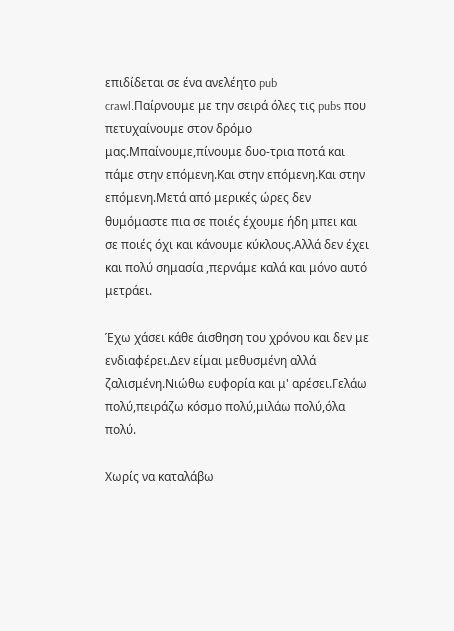επιδίδεται σε ένα ανελέητο pub crawl.Παίρνουμε με την σειρά όλες τις pubs που πετυχαίνουμε στον δρόμο μας.Μπαίνουμε,πίνουμε δυο-τρια ποτά και πάμε στην επόμενη.Και στην επόμενη.Και στην επόμενη.Μετά από μερικές ώρες δεν θυμόμαστε πια σε ποιές έχουμε ήδη μπει και σε ποιές όχι και κάνουμε κύκλους.Αλλά δεν έχει και πολύ σημασία ,περνάμε καλά και μόνο αυτό μετράει.

Έχω χάσει κάθε άισθηση του χρόνου και δεν με ενδιαφέρει.Δεν είμαι μεθυσμένη αλλά ζαλισμένη.Νιώθω ευφορία και μ' αρέσει.Γελάω πολύ,πειράζω κόσμο πολύ,μιλάω πολύ,όλα πολύ.

Χωρίς να καταλάβω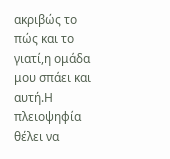ακριβώς το πώς και το γιατί,η ομάδα μου σπάει και αυτή.Η πλειοψηφία θέλει να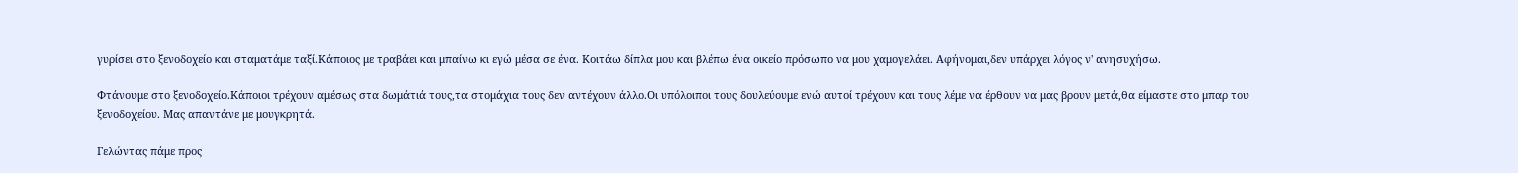γυρίσει στο ξενοδοχείο και σταματάμε ταξί.Κάποιος με τραβάει και μπαίνω κι εγώ μέσα σε ένα. Κοιτάω δίπλα μου και βλέπω ένα οικείο πρόσωπο να μου χαμογελάει. Αφήνομαι,δεν υπάρχει λόγος ν' ανησυχήσω.

Φτάνουμε στο ξενοδοχείο.Κάποιοι τρέχουν αμέσως στα δωμάτιά τους,τα στομάχια τους δεν αντέχουν άλλο.Οι υπόλοιποι τους δουλεύουμε ενώ αυτοί τρέχουν και τους λέμε να έρθουν να μας βρουν μετά,θα είμαστε στο μπαρ του ξενοδοχείου. Μας απαντάνε με μουγκρητά.

Γελώντας πάμε προς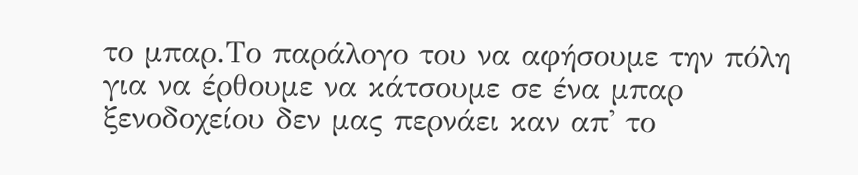το μπαρ.Το παράλογο του να αφήσουμε την πόλη για να έρθουμε να κάτσουμε σε ένα μπαρ ξενοδοχείου δεν μας περνάει καν απ' το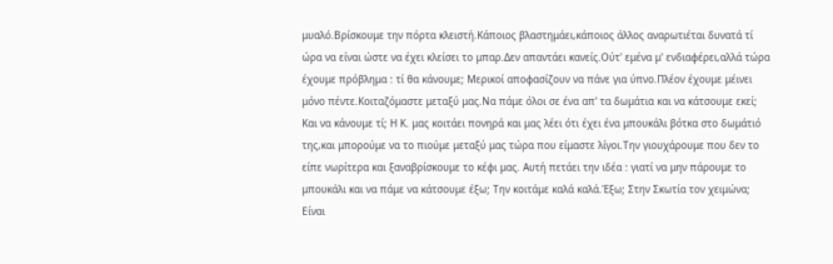μυαλό.Βρίσκουμε την πόρτα κλειστή.Κάποιος βλαστημάει,κάποιος άλλος αναρωτιέται δυνατά τί ώρα να είναι ώστε να έχει κλείσει το μπαρ.Δεν απαντάει κανείς.Ούτ' εμένα μ' ενδιαφέρει,αλλά τώρα έχουμε πρόβλημα : τί θα κάνουμε; Μερικοί αποφασίζουν να πάνε για ύπνο.Πλέον έχουμε μέινει μόνο πέντε.Κοιταζόμαστε μεταξύ μας.Να πάμε όλοι σε ένα απ' τα δωμάτια και να κάτσουμε εκεί; Και να κάνουμε τί; Η Κ. μας κοιτάει πονηρά και μας λέει ότι έχει ένα μπουκάλι βότκα στο δωμάτιό της,και μπορούμε να το πιούμε μεταξύ μας τώρα που είμαστε λίγοι.Την γιουχάρουμε που δεν το είπε νωρίτερα και ξαναβρίσκουμε το κέφι μας. Αυτή πετάει την ιδέα : γιατί να μην πάρουμε το μπουκάλι και να πάμε να κάτσουμε έξω; Την κοιτάμε καλά καλά.Έξω; Στην Σκωτία τον χειμώνα; Είναι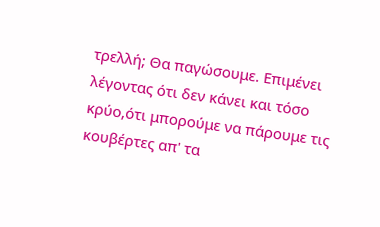τρελλή; Θα παγώσουμε. Επιμένει λέγοντας ότι δεν κάνει και τόσο κρύο,ότι μπορούμε να πάρουμε τις κουβέρτες απ' τα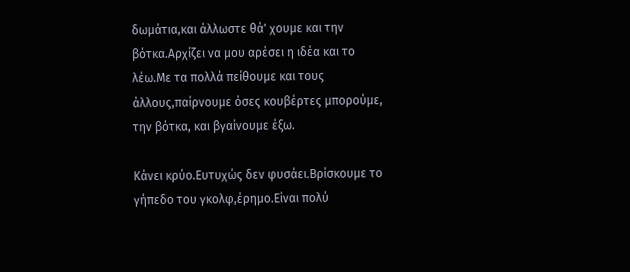δωμάτια,και άλλωστε θά' χουμε και την βότκα.Αρχίζει να μου αρέσει η ιδέα και το λέω.Με τα πολλά πείθουμε και τους άλλους,παίρνουμε όσες κουβέρτες μπορούμε, την βότκα, και βγαίνουμε έξω.

Κάνει κρύο.Ευτυχώς δεν φυσάει.Βρίσκουμε το γήπεδο του γκολφ,έρημο.Είναι πολύ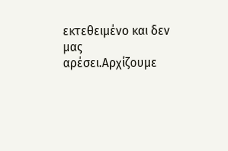εκτεθειμένο και δεν μας αρέσει.Αρχίζουμε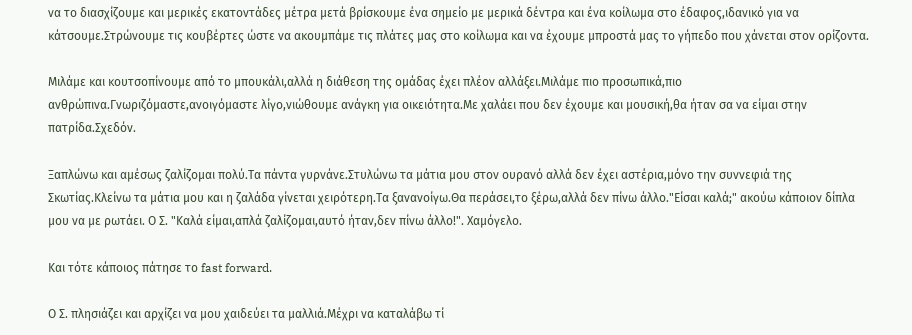να το διασχίζουμε και μερικές εκατοντάδες μέτρα μετά βρίσκουμε ένα σημείο με μερικά δέντρα και ένα κοίλωμα στο έδαφος,ιδανικό για να κάτσουμε.Στρώνουμε τις κουβέρτες ώστε να ακουμπάμε τις πλάτες μας στο κοίλωμα και να έχουμε μπροστά μας το γήπεδο που χάνεται στον ορίζοντα.

Μιλάμε και κουτσοπίνουμε από το μπουκάλι,αλλά η διάθεση της ομάδας έχει πλέον αλλάξει.Μιλάμε πιο προσωπικά,πιο ανθρώπινα.Γνωριζόμαστε,ανοιγόμαστε λίγο,νιώθουμε ανάγκη για οικειότητα.Με χαλάει που δεν έχουμε και μουσική,θα ήταν σα να είμαι στην πατρίδα.Σχεδόν.

Ξαπλώνω και αμέσως ζαλίζομαι πολύ.Τα πάντα γυρνάνε.Στυλώνω τα μάτια μου στον ουρανό αλλά δεν έχει αστέρια,μόνο την συννεφιά της Σκωτίας.Κλείνω τα μάτια μου και η ζαλάδα γίνεται χειρότερη.Τα ξανανοίγω.Θα περάσει,το ξέρω,αλλά δεν πίνω άλλο."Είσαι καλά;" ακούω κάποιον δίπλα μου να με ρωτάει. Ο Σ. "Καλά είμαι,απλά ζαλίζομαι,αυτό ήταν,δεν πίνω άλλο!". Χαμόγελο.

Και τότε κάποιος πάτησε το fast forward.

Ο Σ. πλησιάζει και αρχίζει να μου χαιδεύει τα μαλλιά.Μέχρι να καταλάβω τί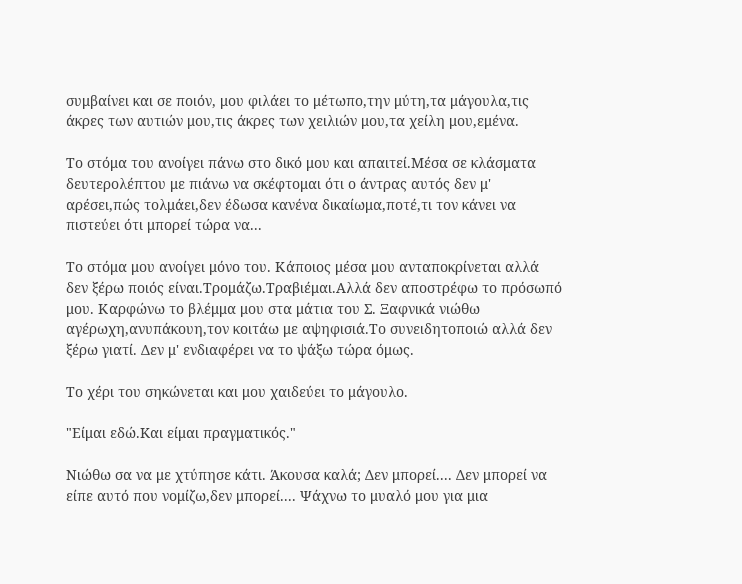συμβαίνει και σε ποιόν, μου φιλάει το μέτωπο,την μύτη,τα μάγουλα,τις άκρες των αυτιών μου,τις άκρες των χειλιών μου,τα χείλη μου,εμένα.

Το στόμα του ανοίγει πάνω στο δικό μου και απαιτεί.Μέσα σε κλάσματα δευτερολέπτου με πιάνω να σκέφτομαι ότι ο άντρας αυτός δεν μ' αρέσει,πώς τολμάει,δεν έδωσα κανένα δικαίωμα,ποτέ,τι τον κάνει να πιστεύει ότι μπορεί τώρα να...

Το στόμα μου ανοίγει μόνο του. Κάποιος μέσα μου ανταποκρίνεται αλλά δεν ξέρω ποιός είναι.Τρομάζω.Τραβιέμαι.Αλλά δεν αποστρέφω το πρόσωπό μου. Καρφώνω το βλέμμα μου στα μάτια του Σ. Ξαφνικά νιώθω αγέρωχη,ανυπάκουη,τον κοιτάω με αψηφισιά.Το συνειδητοποιώ αλλά δεν ξέρω γιατί. Δεν μ' ενδιαφέρει να το ψάξω τώρα όμως.

Το χέρι του σηκώνεται και μου χαιδεύει το μάγουλο.

"Είμαι εδώ.Kαι είμαι πραγματικός."

Νιώθω σα να με χτύπησε κάτι. Άκουσα καλά; Δεν μπορεί.... Δεν μπορεί να είπε αυτό που νομίζω,δεν μπορεί.... Ψάχνω το μυαλό μου για μια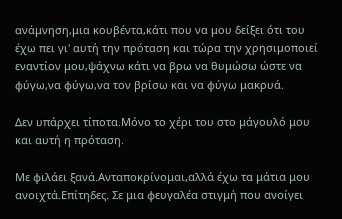ανάμνηση,μια κουβέντα,κάτι που να μου δείξει ότι του έχω πει γι' αυτή την πρόταση και τώρα την χρησιμοποιεί εναντίον μου,ψάχνω κάτι να βρω να θυμώσω ώστε να φύγω,να φύγω,να τον βρίσω και να φύγω μακρυά.

Δεν υπάρχει τίποτα.Μόνο το χέρι του στο μάγουλό μου και αυτή η πρόταση.

Με φιλάει ξανά.Ανταποκρίνομαι,αλλά έχω τα μάτια μου ανοιχτά.Επίτηδες. Σε μια φευγαλέα στιγμή που ανοίγει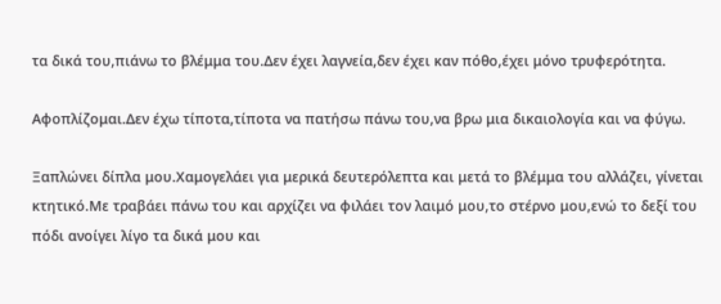τα δικά του,πιάνω το βλέμμα του.Δεν έχει λαγνεία,δεν έχει καν πόθο,έχει μόνο τρυφερότητα.

Αφοπλίζομαι.Δεν έχω τίποτα,τίποτα να πατήσω πάνω του,να βρω μια δικαιολογία και να φύγω.

Ξαπλώνει δίπλα μου.Χαμογελάει για μερικά δευτερόλεπτα και μετά το βλέμμα του αλλάζει, γίνεται κτητικό.Με τραβάει πάνω του και αρχίζει να φιλάει τον λαιμό μου,το στέρνο μου,ενώ το δεξί του πόδι ανοίγει λίγο τα δικά μου και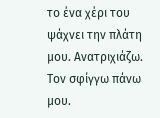το ένα χέρι του ψάχνει την πλάτη μου. Ανατριχιάζω. Τον σφίγγω πάνω μου.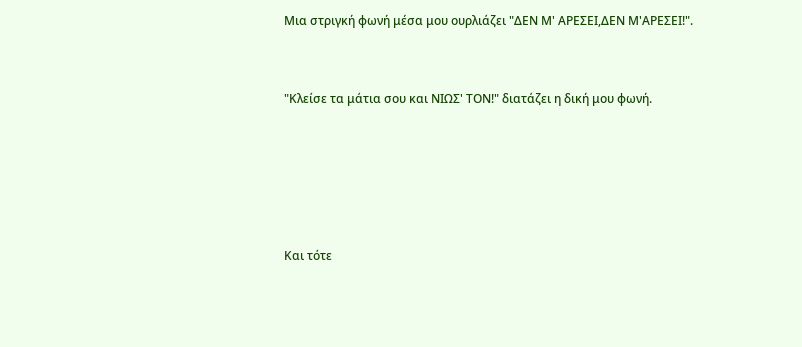Μια στριγκή φωνή μέσα μου ουρλιάζει "ΔΕΝ Μ' ΑΡΕΣΕΙ,ΔΕΝ Μ'ΑΡΕΣΕΙ!".



"Κλείσε τα μάτια σου και ΝΙΩΣ' ΤΟΝ!" διατάζει η δική μου φωνή.







Και τότε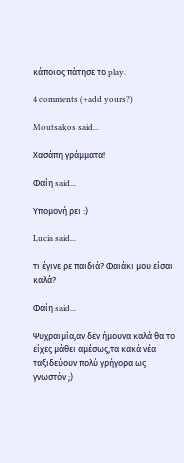κάποιος πάτησε το play.

4 comments (+add yours?)

Moutsakos said...

Χασάπη γράμματα!

Φαίη said...

Υπομονή ρει :)

Lucia said...

τι έγινε ρε παιδιά? Φαιάκι μου είσαι καλά?

Φαίη said...

Ψυχραιμία,αν δεν ήμουνα καλά θα το είχες μάθει αμέσως,τα κακά νέα ταξιδεύουν πολύ γρήγορα ως γνωστόν ;)